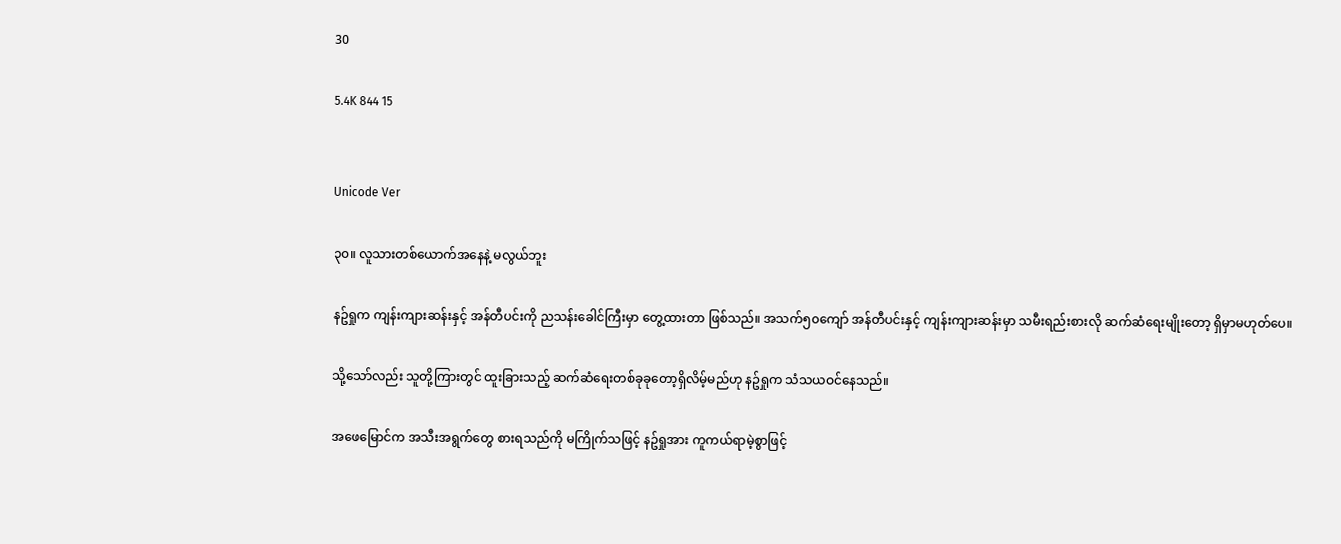30

5.4K 844 15


Unicode Ver

၃၀။ လူသားတစ်ယောက်အနေနဲ့ မလွယ်ဘူး

နဥ်ရှုက ကျန်းကျားဆန်းနှင့် အန်တီပင်းကို ညသန်းခေါင်ကြီးမှာ တွေ့ထားတာ ဖြစ်သည်။ အသက်၅၀ကျော် အန်တီပင်းနှင့် ကျန်းကျားဆန်းမှာ သမီးရည်းစားလို ဆက်ဆံရေးမျိုးတော့ ရှိမှာမဟုတ်ပေ။

သို့သော်လည်း သူတို့ကြားတွင် ထူးခြားသည့် ဆက်ဆံရေးတစ်ခုခုတော့ရှိလိမ့်မည်ဟု နဥ်ရှုက သံသယဝင်နေသည်။

အဖေမြောင်က အသီးအရွက်တွေ စားရသည်ကို မကြိုက်သဖြင့် နဥ်ရှုအား ကူကယ်ရာမဲ့စွာဖြင့်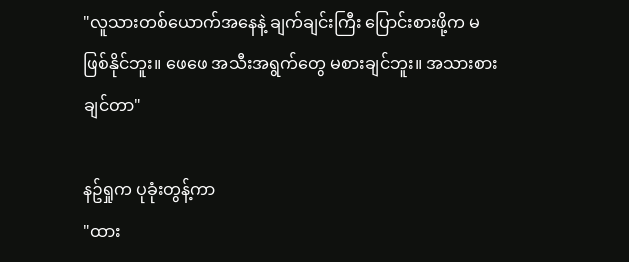"လူသားတစ်ယောက်အနေနဲ့ ချက်ချင်းကြီး ပြောင်းစားဖို့က မဖြစ်နိုင်ဘူး။ ဖေဖေ အသီးအရွက်တွေ မစားချင်ဘူး။ အသားစားချင်တာ"

နဥ်ရှုက ပုခုံးတွန့်ကာ
"ထား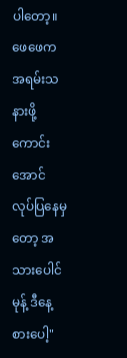ပါတော့။ ဖေဖေက အရမ်းသနားဖို့ကောင်းအောင် လုပ်ပြနေမှတော့ အသားပေါင်မုန့် ဒီနေ့စားပေါ့"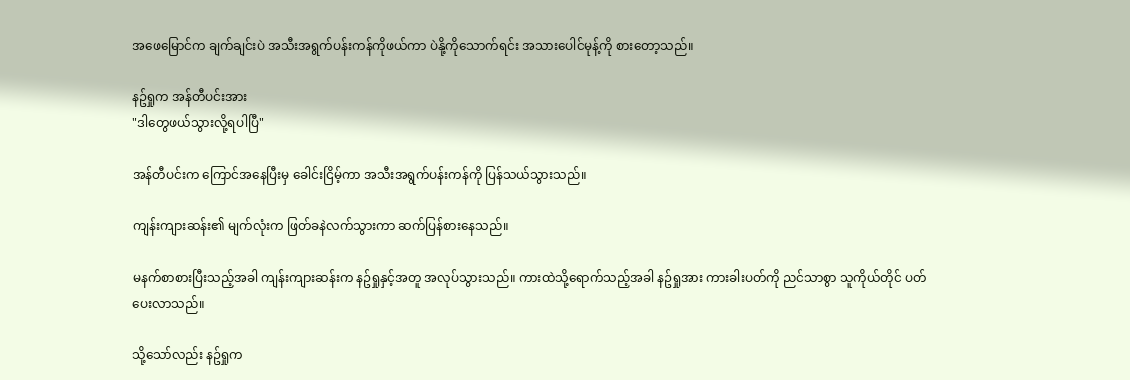အဖေမြောင်က ချက်ချင်းပဲ အသီးအရွက်ပန်းကန်ကိုဖယ်ကာ ပဲနို့ကိုသောက်ရင်း အသားပေါင်မုန့်ကို စားတော့သည်။

နဥ်ရှုက အန်တီပင်းအား
"ဒါတွေဖယ်သွားလို့ရပါပြီ"

အန်တီပင်းက ကြောင်အနေပြီးမှ ခေါင်းငြိမ့်ကာ အသီးအရွက်ပန်းကန်ကို ပြန်သယ်သွားသည်။

ကျန်းကျားဆန်း၏ မျက်လုံးက ဖြတ်ခနဲလက်သွားကာ ဆက်ပြန်စားနေသည်။

မနက်စာစားပြီးသည့်အခါ ကျန်းကျားဆန်းက နဥ်ရှုနှင့်အတူ အလုပ်သွားသည်။ ကားထဲသို့ရောက်သည့်အခါ နဥ်ရှုအား ကားခါးပတ်ကို ညင်သာစွာ သူကိုယ်တိုင် ပတ်ပေးလာသည်။

သို့သော်လည်း နဥ်ရှုက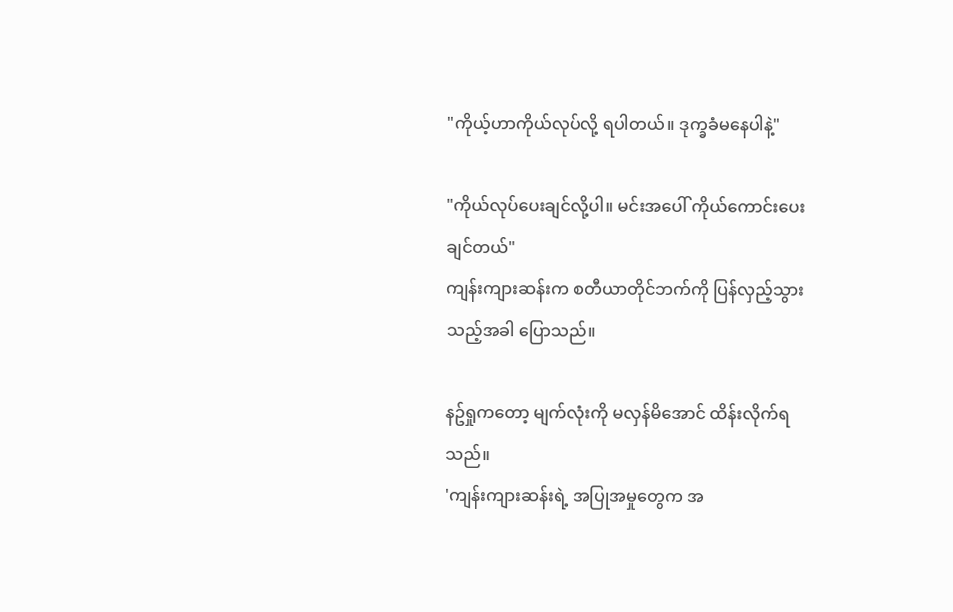"ကိုယ့်ဟာကိုယ်လုပ်လို့ ရပါတယ်။ ဒုက္ခခံမနေပါနဲ့"

"ကိုယ်လုပ်ပေးချင်လို့ပါ။ မင်းအပေါ် ကိုယ်ကောင်းပေးချင်တယ်"
ကျန်းကျားဆန်းက စတီယာတိုင်ဘက်ကို ပြန်လှည့်သွားသည့်အခါ ပြောသည်။

နဥ်ရှုကတော့ မျက်လုံးကို မလှန်မိအောင် ထိန်းလိုက်ရသည်။
'ကျန်းကျားဆန်းရဲ့ အပြုအမှုတွေက အ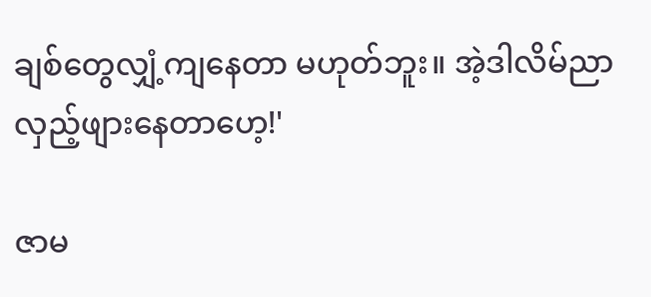ချစ်တွေလျှံ့ကျနေတာ မဟုတ်ဘူး။ အဲ့ဒါလိမ်ညာလှည့်ဖျားနေတာဟေ့!'

ဇာမ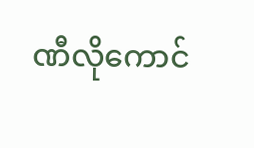ဏီလိုကောင်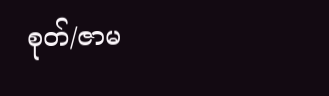စုတ်/ဇာမ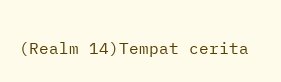(Realm 14)Tempat cerita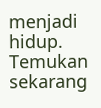menjadi hidup. Temukan sekarang